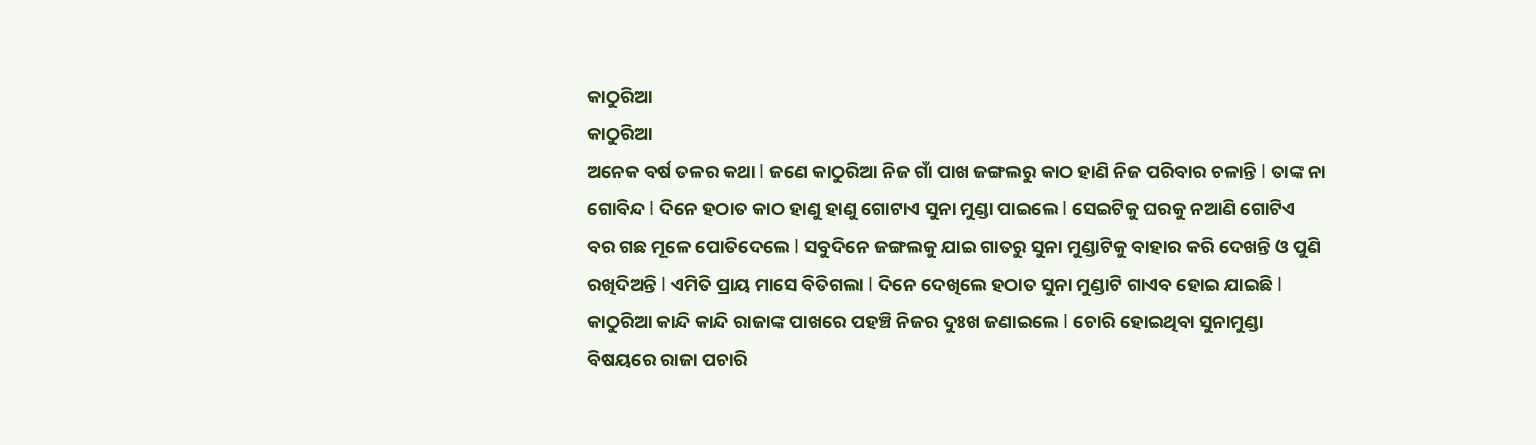କାଠୁରିଆ
କାଠୁରିଆ
ଅନେକ ବର୍ଷ ତଳର କଥା l ଜଣେ କାଠୁରିଆ ନିଜ ଗାଁ ପାଖ ଜଙ୍ଗଲରୁ କାଠ ହାଣି ନିଜ ପରିବାର ଚଳାନ୍ତି l ତାଙ୍କ ନା ଗୋବିନ୍ଦ l ଦିନେ ହଠାତ କାଠ ହାଣୁ ହାଣୁ ଗୋଟାଏ ସୁନା ମୁଣ୍ଡା ପାଇଲେ l ସେଇଟିକୁ ଘରକୁ ନଆଣି ଗୋଟିଏ ବର ଗଛ ମୂଳେ ପୋତିଦେଲେ l ସବୁଦିନେ ଜଙ୍ଗଲକୁ ଯାଇ ଗାତରୁ ସୁନା ମୁଣ୍ଡାଟିକୁ ବାହାର କରି ଦେଖନ୍ତି ଓ ପୁଣି ରଖିଦିଅନ୍ତି l ଏମିତି ପ୍ରାୟ ମାସେ ବିତିଗଲା l ଦିନେ ଦେଖିଲେ ହଠାତ ସୁନା ମୁଣ୍ଡାଟି ଗାଏବ ହୋଇ ଯାଇଛି l କାଠୁରିଆ କାନ୍ଦି କାନ୍ଦି ରାଜାଙ୍କ ପାଖରେ ପହଞ୍ଚି ନିଜର ଦୁଃଖ ଜଣାଇଲେ l ଚୋରି ହୋଇଥିବା ସୁନାମୁଣ୍ଡା ବିଷୟରେ ରାଜା ପଚାରି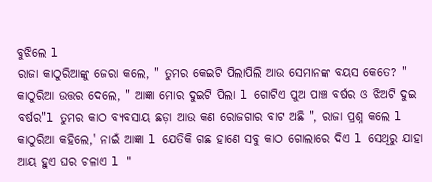ବୁଝିଲେ l
ରାଜା କାଠୁରିଆଙ୍କୁ ଜେରା କଲେ, " ତୁମର କେଇଟି ପିଲାପିଲି ଆଉ ସେମାନଙ୍କ ବୟସ କେତେ? " କାଠୁରିଆ ଉତ୍ତର ଦେଲେ, " ଆଜ୍ଞା ମୋର ଦୁଇଟି ପିଲା l ଗୋଟିଏ ପୁଅ ପାଞ୍ଚ ବର୍ଷର ଓ ଝିଅଟି ଦୁଇ ବର୍ଷର"l ତୁମର କାଠ ବ୍ୟବସାୟ ଛଡ଼ା ଆଉ କଣ ରୋଜଗାର ବାଟ ଅଛି ", ରାଜା ପ୍ରଶ୍ନ କଲେ l କାଠୁରିଆ କହିଲେ,' ନାଇଁ ଆଜ୍ଞା l ଯେତିକି ଗଛ ହାଣେ ସବୁ କାଠ ଗୋଲାରେ ଦିଏ l ସେଥିରୁ ଯାହା ଆୟ ହୁଏ ଘର ଚଳାଏ l "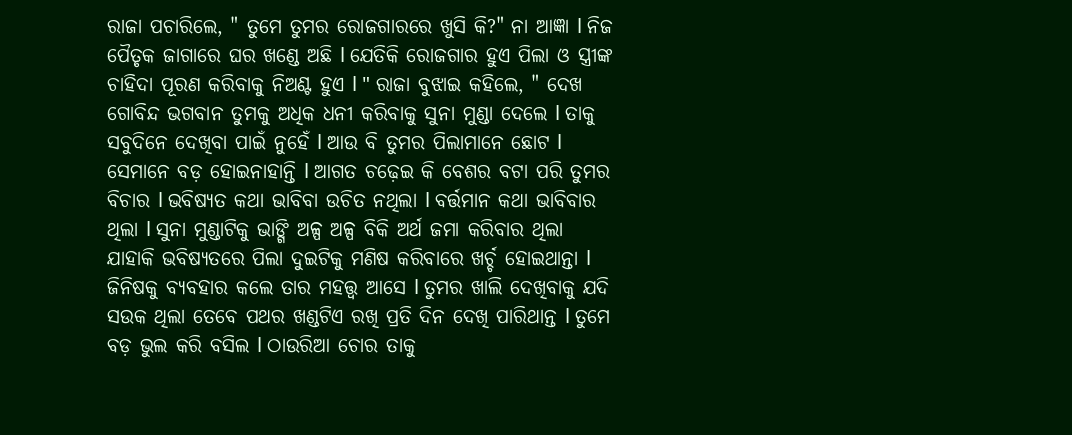ରାଜା ପଚାରିଲେ, " ତୁମେ ତୁମର ରୋଜଗାରରେ ଖୁସି କି?" ନା ଆଜ୍ଞା l ନିଜ ପୈତୃକ ଜାଗାରେ ଘର ଖଣ୍ଡେ ଅଛି l ଯେତିକି ରୋଜଗାର ହୁଏ ପିଲା ଓ ସ୍ତ୍ରୀଙ୍କ ଚାହିଦା ପୂରଣ କରିବାକୁ ନିଅଣ୍ଟ ହୁଏ l " ରାଜା ବୁଝାଇ କହିଲେ, " ଦେଖ ଗୋବିନ୍ଦ ଭଗବାନ ତୁମକୁ ଅଧିକ ଧନୀ କରିବାକୁ ସୁନା ମୁଣ୍ଡା ଦେଲେ l ତାକୁ ସବୁଦିନେ ଦେଖିବା ପାଇଁ ନୁହେଁ l ଆଉ ବି ତୁମର ପିଲାମାନେ ଛୋଟ l ସେମାନେ ବଡ଼ ହୋଇନାହାନ୍ତି l ଆଗତ ଚଢ଼େଇ କି ବେଶର ବଟା ପରି ତୁମର ବିଚାର l ଭବିଷ୍ୟତ କଥା ଭାବିବା ଉଚିତ ନଥିଲା l ବର୍ତ୍ତମାନ କଥା ଭାବିବାର ଥିଲା l ସୁନା ମୁଣ୍ଡାଟିକୁ ଭାଙ୍ଗି ଅଳ୍ପ ଅଳ୍ପ ବିକି ଅର୍ଥ ଜମା କରିବାର ଥିଲା ଯାହାକି ଭବିଷ୍ୟତରେ ପିଲା ଦୁଇଟିକୁ ମଣିଷ କରିବାରେ ଖର୍ଚ୍ଚ ହୋଇଥାନ୍ତା l ଜିନିଷକୁ ବ୍ୟବହାର କଲେ ତାର ମହତ୍ତ୍ୱ ଆସେ l ତୁମର ଖାଲି ଦେଖିବାକୁ ଯଦି ସଉକ ଥିଲା ତେବେ ପଥର ଖଣ୍ଡଟିଏ ରଖି ପ୍ରତି ଦିନ ଦେଖି ପାରିଥାନ୍ତ l ତୁମେ ବଡ଼ ଭୁଲ କରି ବସିଲ l ଠାଉରିଆ ଚୋର ତାକୁ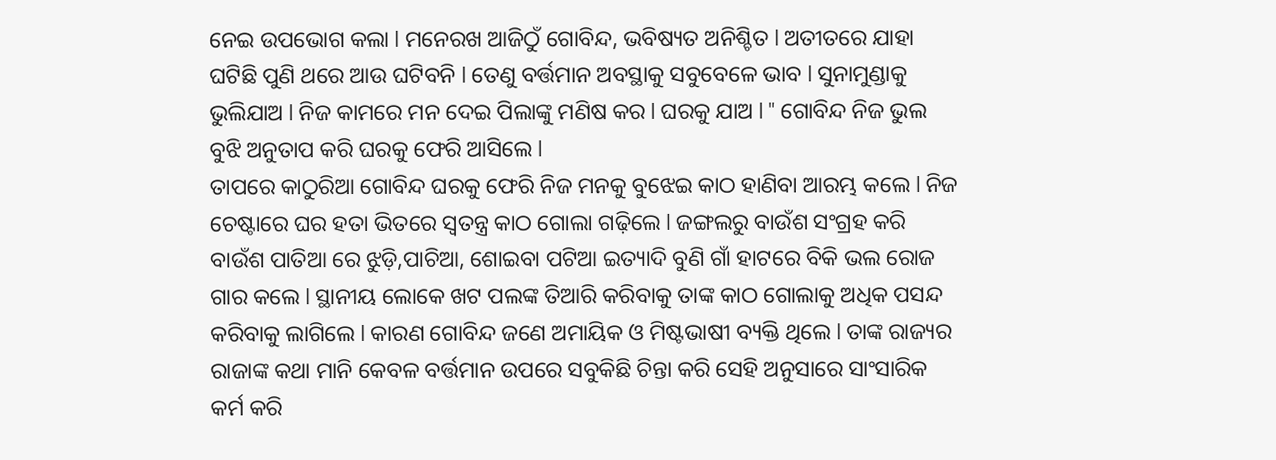ନେଇ ଉପଭୋଗ କଲା l ମନେରଖ ଆଜିଠୁଁ ଗୋବିନ୍ଦ, ଭବିଷ୍ୟତ ଅନିଶ୍ଚିତ l ଅତୀତରେ ଯାହା ଘଟିଛି ପୁଣି ଥରେ ଆଉ ଘଟିବନି l ତେଣୁ ବର୍ତ୍ତମାନ ଅବସ୍ଥାକୁ ସବୁବେଳେ ଭାବ l ସୁନାମୁଣ୍ଡାକୁ ଭୁଲିଯାଅ l ନିଜ କାମରେ ମନ ଦେଇ ପିଲାଙ୍କୁ ମଣିଷ କର l ଘରକୁ ଯାଅ l " ଗୋବିନ୍ଦ ନିଜ ଭୁଲ ବୁଝି ଅନୁତାପ କରି ଘରକୁ ଫେରି ଆସିଲେ l
ତାପରେ କାଠୁରିଆ ଗୋବିନ୍ଦ ଘରକୁ ଫେରି ନିଜ ମନକୁ ବୁଝେଇ କାଠ ହାଣିବା ଆରମ୍ଭ କଲେ l ନିଜ ଚେଷ୍ଟାରେ ଘର ହତା ଭିତରେ ସ୍ୱତନ୍ତ୍ର କାଠ ଗୋଲା ଗଢ଼ିଲେ l ଜଙ୍ଗଲରୁ ବାଉଁଶ ସଂଗ୍ରହ କରି ବାଉଁଶ ପାତିଆ ରେ ଝୁଡ଼ି,ପାଚିଆ, ଶୋଇବା ପଟିଆ ଇତ୍ୟାଦି ବୁଣି ଗାଁ ହାଟରେ ବିକି ଭଲ ରୋଜ ଗାର କଲେ l ସ୍ଥାନୀୟ ଲୋକେ ଖଟ ପଲଙ୍କ ତିଆରି କରିବାକୁ ତାଙ୍କ କାଠ ଗୋଲାକୁ ଅଧିକ ପସନ୍ଦ କରିବାକୁ ଲାଗିଲେ l କାରଣ ଗୋବିନ୍ଦ ଜଣେ ଅମାୟିକ ଓ ମିଷ୍ଟଭାଷୀ ବ୍ୟକ୍ତି ଥିଲେ l ତାଙ୍କ ରାଜ୍ୟର ରାଜାଙ୍କ କଥା ମାନି କେବଳ ବର୍ତ୍ତମାନ ଉପରେ ସବୁକିଛି ଚିନ୍ତା କରି ସେହି ଅନୁସାରେ ସାଂସାରିକ କର୍ମ କରି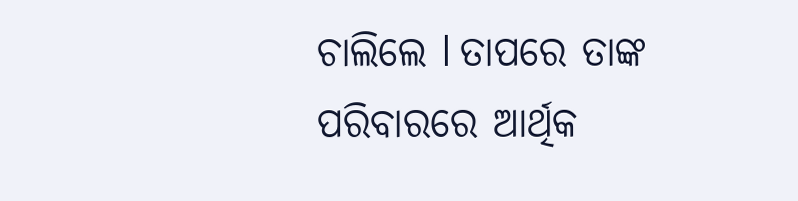ଚାଲିଲେ l ତାପରେ ତାଙ୍କ ପରିବାରରେ ଆର୍ଥିକ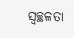ସ୍ୱଚ୍ଛଳତା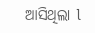ଆସିଥିଲା l